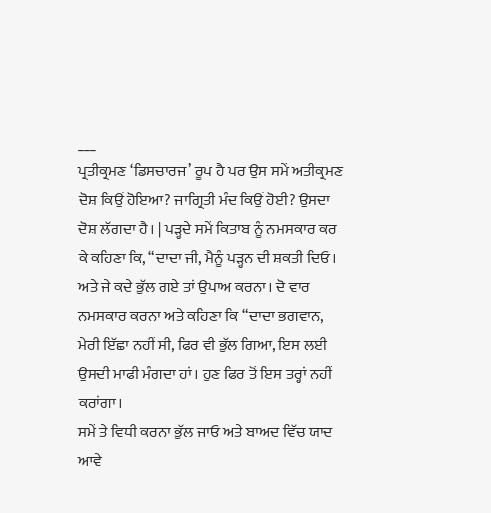___
ਪ੍ਰਤੀਕ੍ਰਮਣ ‘ਡਿਸਚਾਰਜ’ ਰੂਪ ਹੈ ਪਰ ਉਸ ਸਮੇਂ ਅਤੀਕ੍ਰਮਣ ਦੋਸ਼ ਕਿਉਂ ਹੋਇਆ? ਜਾਗ੍ਰਿਤੀ ਮੰਦ ਕਿਉਂ ਹੋਈ? ਉਸਦਾ ਦੋਸ਼ ਲੱਗਦਾ ਹੈ। | ਪੜ੍ਹਦੇ ਸਮੇਂ ਕਿਤਾਬ ਨੂੰ ਨਮਸਕਾਰ ਕਰ ਕੇ ਕਹਿਣਾ ਕਿ, “ਦਾਦਾ ਜੀ, ਮੈਨੂੰ ਪੜ੍ਹਨ ਦੀ ਸ਼ਕਤੀ ਦਿਓ। ਅਤੇ ਜੇ ਕਦੇ ਭੁੱਲ ਗਏ ਤਾਂ ਉਪਾਅ ਕਰਨਾ। ਦੋ ਵਾਰ ਨਮਸਕਾਰ ਕਰਨਾ ਅਤੇ ਕਹਿਣਾ ਕਿ “ਦਾਦਾ ਭਗਵਾਨ, ਮੇਰੀ ਇੱਛਾ ਨਹੀਂ ਸੀ, ਫਿਰ ਵੀ ਭੁੱਲ ਗਿਆ, ਇਸ ਲਈ ਉਸਦੀ ਮਾਫੀ ਮੰਗਦਾ ਹਾਂ। ਹੁਣ ਫਿਰ ਤੋਂ ਇਸ ਤਰ੍ਹਾਂ ਨਹੀਂ ਕਰਾਂਗਾ।
ਸਮੇਂ ਤੇ ਵਿਧੀ ਕਰਨਾ ਭੁੱਲ ਜਾਓ ਅਤੇ ਬਾਅਦ ਵਿੱਚ ਯਾਦ ਆਵੇ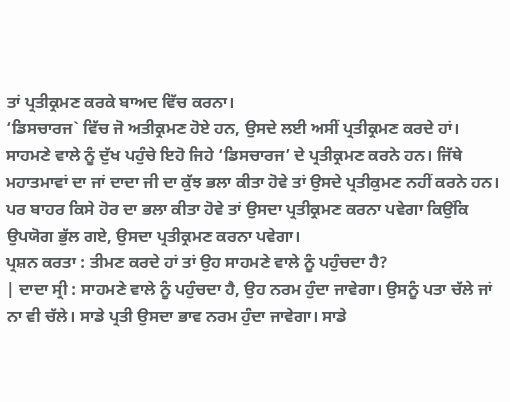ਤਾਂ ਪ੍ਰਤੀਕ੍ਰਮਣ ਕਰਕੇ ਬਾਅਦ ਵਿੱਚ ਕਰਨਾ।
‘ਡਿਸਚਾਰਜ` ਵਿੱਚ ਜੋ ਅਤੀਕ੍ਰਮਣ ਹੋਏ ਹਨ, ਉਸਦੇ ਲਈ ਅਸੀਂ ਪ੍ਰਤੀਕ੍ਰਮਣ ਕਰਦੇ ਹਾਂ। ਸਾਹਮਣੇ ਵਾਲੇ ਨੂੰ ਦੁੱਖ ਪਹੁੰਚੇ ਇਹੋ ਜਿਹੇ ‘ਡਿਸਚਾਰਜ’ ਦੇ ਪ੍ਰਤੀਕ੍ਰਮਣ ਕਰਨੇ ਹਨ। ਜਿੱਥੇ ਮਹਾਤਮਾਵਾਂ ਦਾ ਜਾਂ ਦਾਦਾ ਜੀ ਦਾ ਕੁੱਝ ਭਲਾ ਕੀਤਾ ਹੋਵੇ ਤਾਂ ਉਸਦੇ ਪ੍ਰਤੀਕੁਮਣ ਨਹੀਂ ਕਰਨੇ ਹਨ। ਪਰ ਬਾਹਰ ਕਿਸੇ ਹੋਰ ਦਾ ਭਲਾ ਕੀਤਾ ਹੋਵੇ ਤਾਂ ਉਸਦਾ ਪ੍ਰਤੀਕ੍ਰਮਣ ਕਰਨਾ ਪਵੇਗਾ ਕਿਉਂਕਿ ਉਪਯੋਗ ਭੁੱਲ ਗਏ, ਉਸਦਾ ਪ੍ਰਤੀਕ੍ਰਮਣ ਕਰਨਾ ਪਵੇਗਾ।
ਪ੍ਰਸ਼ਨ ਕਰਤਾ : ਤੀਮਣ ਕਰਦੇ ਹਾਂ ਤਾਂ ਉਹ ਸਾਹਮਣੇ ਵਾਲੇ ਨੂੰ ਪਹੁੰਚਦਾ ਹੈ?
| ਦਾਦਾ ਸ੍ਰੀ : ਸਾਹਮਣੇ ਵਾਲੇ ਨੂੰ ਪਹੁੰਚਦਾ ਹੈ, ਉਹ ਨਰਮ ਹੁੰਦਾ ਜਾਵੇਗਾ। ਉਸਨੂੰ ਪਤਾ ਚੱਲੇ ਜਾਂ ਨਾ ਵੀ ਚੱਲੇ। ਸਾਡੇ ਪ੍ਰਤੀ ਉਸਦਾ ਭਾਵ ਨਰਮ ਹੁੰਦਾ ਜਾਵੇਗਾ। ਸਾਡੇ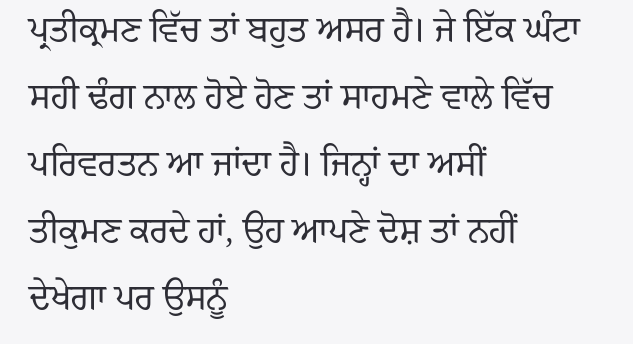ਪ੍ਰਤੀਕ੍ਰਮਣ ਵਿੱਚ ਤਾਂ ਬਹੁਤ ਅਸਰ ਹੈ। ਜੇ ਇੱਕ ਘੰਟਾ ਸਹੀ ਢੰਗ ਨਾਲ ਹੋਏ ਹੋਣ ਤਾਂ ਸਾਹਮਣੇ ਵਾਲੇ ਵਿੱਚ ਪਰਿਵਰਤਨ ਆ ਜਾਂਦਾ ਹੈ। ਜਿਨ੍ਹਾਂ ਦਾ ਅਸੀਂ ਤੀਕੁਮਣ ਕਰਦੇ ਹਾਂ, ਉਹ ਆਪਣੇ ਦੋਸ਼ ਤਾਂ ਨਹੀਂ ਦੇਖੇਗਾ ਪਰ ਉਸਨੂੰ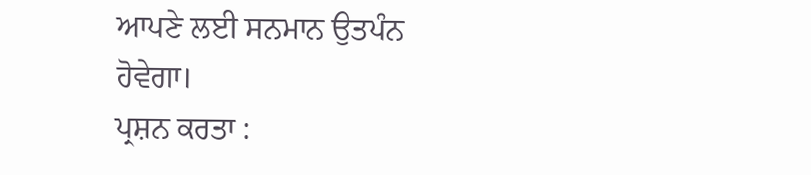ਆਪਣੇ ਲਈ ਸਨਮਾਨ ਉਤਪੰਨ ਹੋਵੇਗਾ।
ਪ੍ਰਸ਼ਨ ਕਰਤਾ :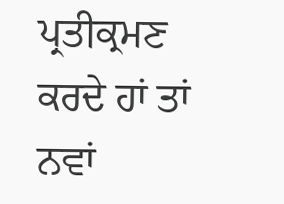ਪ੍ਰਤੀਕ੍ਰਮਣ ਕਰਦੇ ਹਾਂ ਤਾਂ ਨਵਾਂ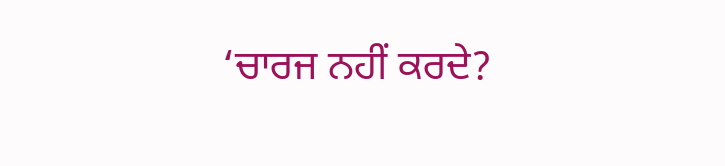‘ਚਾਰਜ ਨਹੀਂ ਕਰਦੇ?